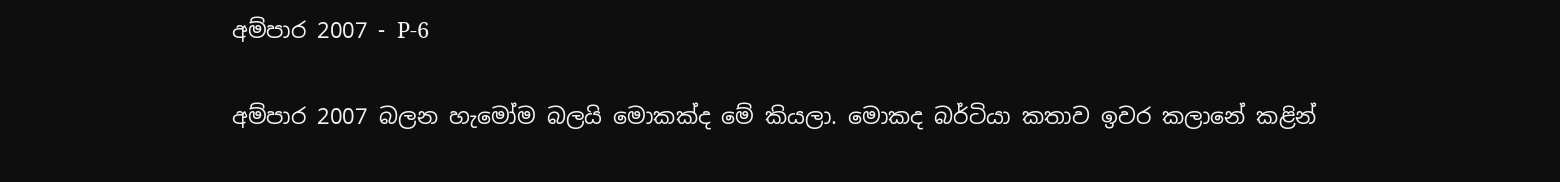අම්පාර 2007 - P-6

අම්පාර 2007 බලන හැමෝම බලයි මොකක්ද මේ කියලා. මොකද බර්ටියා කතාව ඉවර කලානේ කළින්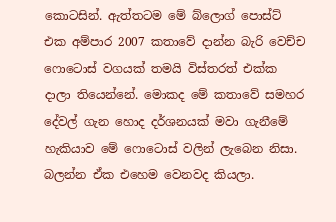කොටසින්. ඇත්තටම මේ බ්ලොග් පොස්ට් එක අම්පාර 2007 කතාවේ දාන්න බැරි වෙච්ච ෆොටොස් වගයක් තමයි විස්තරත් එක්ක දාලා තියෙන්නේ. මොකද මේ කතාවේ සමහර දේවල් ගැන හොද දර්ශනයක් මවා ගැනීමේ හැකියාව මේ ෆොටොස් වලින් ලැබෙන නිසා. බලන්න ඒක එහෙම වෙනවද කියලා.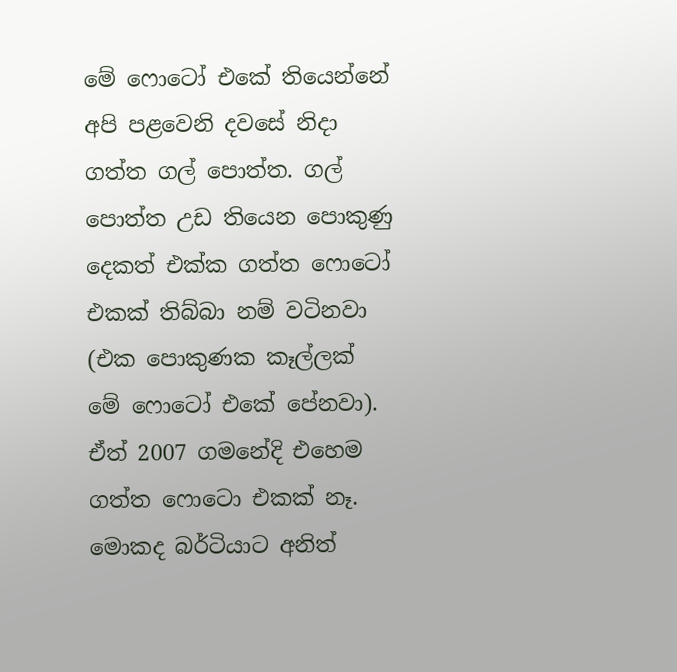මේ ෆොටෝ එකේ තියෙන්නේ අපි පළවෙනි දවසේ නිදා ගත්ත ගල් පොත්ත. ගල් පොත්ත උඩ තියෙන පොකුණු දෙකත් එක්ක ගත්ත ෆොටෝ එකක් තිබ්බා නම් වටිනවා (එක පොකුණක කෑල්ලක් මේ ෆොටෝ එකේ පේනවා). ඒත් 2007 ගමනේදි එහෙම ගත්ත ෆොටො එකක් නෑ. මොකද බර්ටියාට අනිත්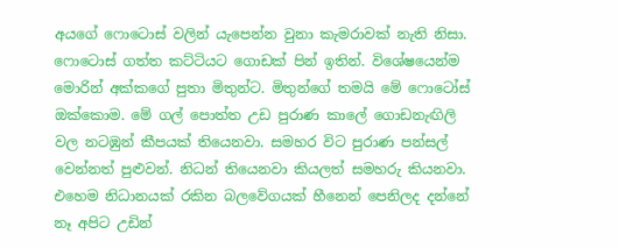අයගේ ෆොටොස් වලින් යැපෙන්න වුනා කැමරාවක් නැති නිසා. ෆොටොස් ගත්ත කට්ටියට ගොඩක් පින් ඉතින්. විශේෂයෙන්ම මොරින් අක්කගේ පුතා මිතුන්ට. මිතුන්ගේ තමයි මේ ෆොටෝස් ඔක්කොම. මේ ගල් පොත්ත උඩ පුරාණ කාලේ ගොඩනැඟිලි වල නටඹුන් කීපයක් තියෙනවා. සමහර විට පුරාණ පන්සල් වෙන්නත් පුළුවන්. නිධන් තියෙනවා කියලත් සමහරු කියනවා. එහෙම නිධානයක් රකින බලවේගයක් හීනෙන් පෙනිලද දන්නේ නෑ අපිට උඩින්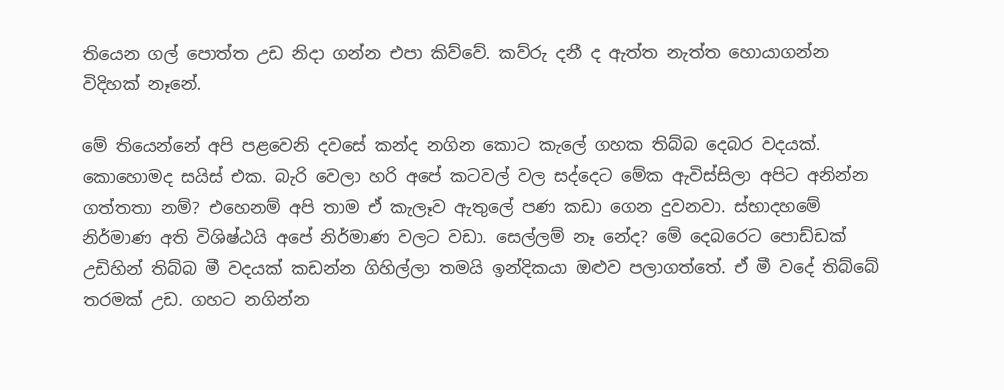තියෙන ගල් පොත්ත උඩ නිදා ගන්න එපා කිව්වේ. කව්රු දනී ද ඇත්ත නැත්ත හොයාගන්න විදිහක් නෑනේ.

මේ තියෙන්නේ අපි පළවෙනි දවසේ කන්ද නගින කොට කැලේ ගහක තිබ්බ දෙබර වදයක්. කොහොමද සයිස් එක. බැරි වෙලා හරි අපේ කටවල් වල සද්දෙට මේක ඇවිස්සිලා අපිට අනින්න ගත්තතා නම්? එහෙනම් අපි තාම ඒ කැලෑව ඇතුලේ පණ කඩා ගෙන දුවනවා. ස්භාදහමේ නිර්මාණ අති විශිෂ්ඨයි අපේ නිර්මාණ වලට වඩා. සෙල්ලම් නෑ නේද? මේ දෙබරෙට පොඩ්ඩක් උඩිහින් තිබ්බ මී වදයක් කඩන්න ගිහිල්ලා තමයි ඉන්දිකයා ඔළුව පලාගත්තේ. ඒ මී වදේ තිබ්බේ තරමක් උඩ. ගහට නගින්න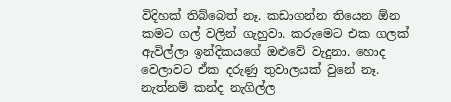විදිහක් තිබ්බෙත් නෑ. කඩාගන්න තියෙන ඕන කමට ගල් වලින් ගැහුවා. කරුමෙට එක ගලක් ඇවිල්ලා ඉන්දිකයගේ ඔළුවේ වැදුනා. හොද වෙලාවට ඒක දරුණු තුවාලයක් වුනේ නෑ. නැත්නම් කන්ද නැගිල්ල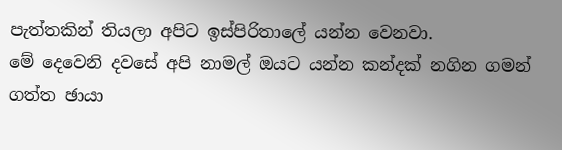පැත්තකින් තියලා අපිට ඉස්පිරිතාලේ යන්න වෙනවා.
මේ දෙවෙනි දවසේ අපි නාමල් ඔයට යන්න කන්දක් නගින ගමන් ගත්ත ඡායා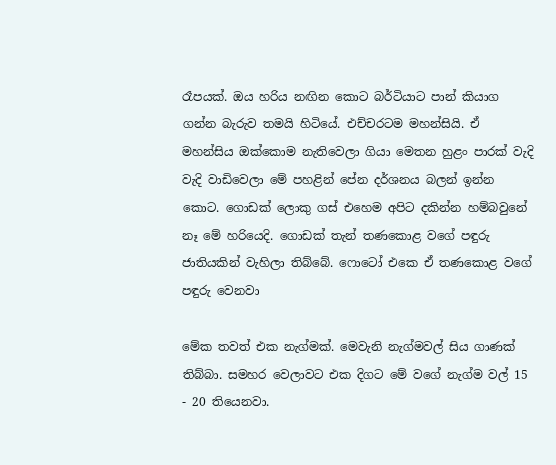රෑපයක්. ඔය හරිය නඟින කොට බර්ටියාට පාන් කියාග ගන්න බැරුව තමයි හිටියේ. එච්චරටම මහන්සියි. ඒ මහන්සිය ඔක්කොම නැතිවෙලා ගියා මෙතන හුළං පාරක් වැදි වැදි වාඩිවෙලා මේ පහළින් පේන දර්ශනය බලන් ඉන්න කොට. ගොඩක් ලොකු ගස් එහෙම අපිට දකින්න හම්බවුනේ නෑ මේ හරියෙදි. ගොඩක් තැන් තණකොළ වගේ පඳුරු ජාතියකින් වැහිලා තිබ්බේ. ෆොටෝ එක‍ෙ ඒ තණකොළ වගේ පඳුරු වෙනවා

මේක තවත් එක නැග්මක්. මෙවැනි නැග්මවල් සිය ගාණක් තිබ්බා. සමහර වෙලාවට එක දිගට මේ වගේ නැග්ම වල් 15 - 20 තියෙනවා.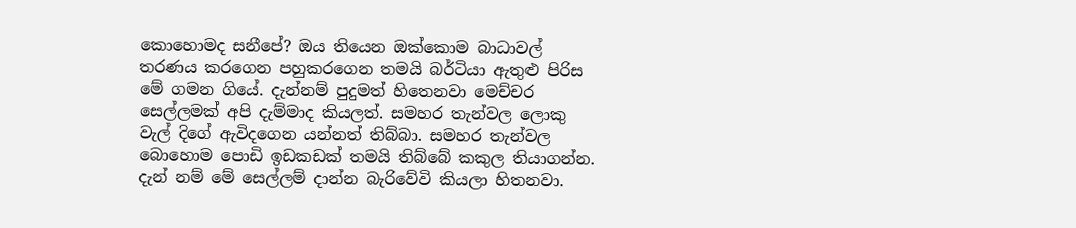කොහොමද සනීපේ? ඔය තියෙන ඔක්කොම බාධාවල් තරණය කරගෙන පහුකරගෙන තමයි බර්ටියා ඇතුළු පිරිස මේ ගමන ගියේ. දැන්නම් පුදුමත් හිතෙනවා මෙච්චර සෙල්ලමක් අපි දැම්මාද කියලත්. සමහර තැන්වල ලොකු වැල් දිගේ ඇවිදගෙන යන්නත් තිබ්බා. සමහර තැන්වල බොහොම පොඩි ඉඩකඩක් තමයි තිබ්බේ කකුල තියාගන්න. දැන් නම් මේ සෙල්ලම් දාන්න බැරිවේවි කියලා හිතනවා.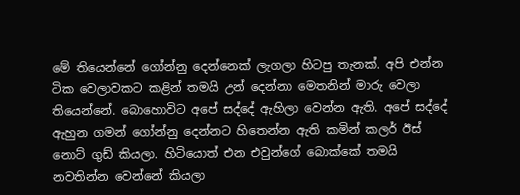මේ තියෙන්නේ ගෝන්නු දෙන්නෙක් ලැගලා හිටපු තැනක්. අපි එන්න ටික වෙලාවකට කළින් තමයි උන් දෙන්නා මෙතනින් මාරු වෙලා තියෙන්නේ. බොහොවිට අපේ සද්දේ ඇහිලා වෙන්න ඇති. අපේ සද්දේ ඇහුන ගමන් ගෝන්නු දෙන්නට හිතෙන්න ඇති කමින් කලර් ඊස් නොට් ගුඩ් කියලා. හිටියොත් එන එවුන්ගේ බොක්කේ තමයි නවතින්න වෙන්නේ කියලා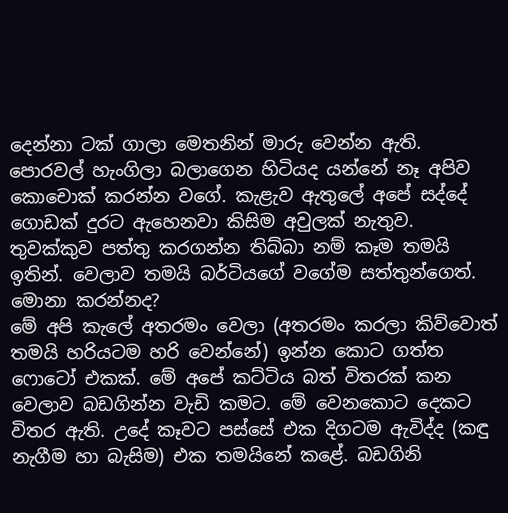දෙන්නා ටක් ගාලා මෙතනින් මාරු වෙන්න ඇති. පොරවල් හැංගිලා බලාගෙන හිටියද යන්නේ නෑ අපිව කොචොක් කරන්න වගේ. කැළැව ඇතුලේ අපේ සද්දේ ගොඩක් දුරට ඇහෙනවා කිසිම අවුලක් නැතුව. තුවක්කුව පත්තු කරගන්න තිබ්බා නම් කෑම තමයි ඉතින්. වෙලාව තමයි බර්ටියගේ වගේම සත්තුන්ගෙත්. මොනා කරන්නද?
මේ අපි කැලේ අතරමං වෙලා (අතරමං කරලා කිව්වොත් තමයි හරියටම හරි වෙන්නේ) ඉන්න කොට ගත්ත ෆොටෝ එකක්. මේ අපේ කට්ටිය බත් විතරක් කන වෙලාව බඩගින්න වැඩි කමට. මේ වෙනකොට දෙකට විතර ඇති. උදේ කෑවට පස්සේ එක දිගටම ඇවිද්ද (කඳු නැගීම හා බැසිම) එක තමයිනේ කළේ. බඩගිනි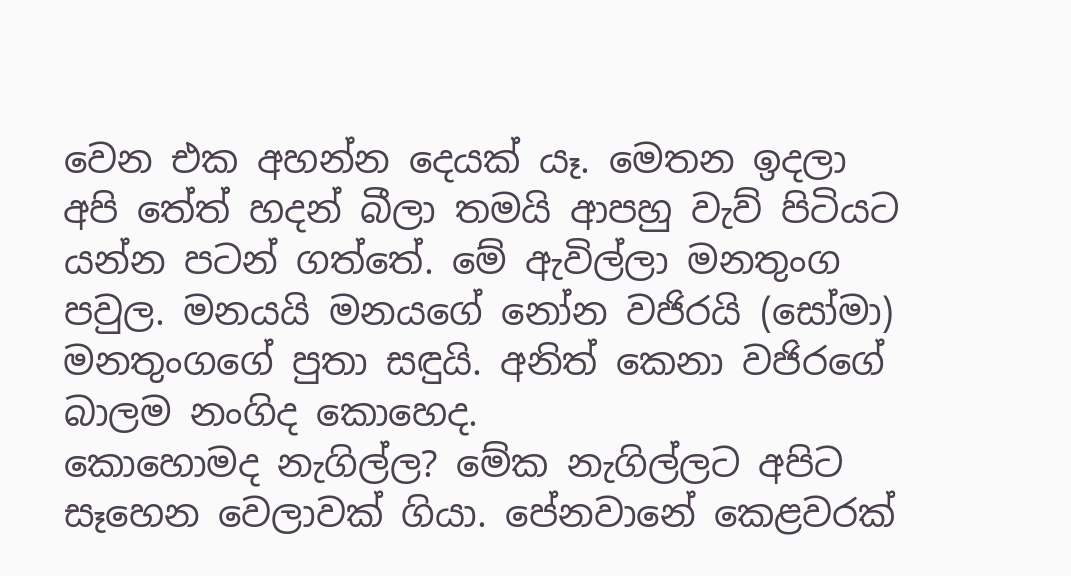වෙන එක අහන්න දෙයක් යෑ. මෙතන ඉදලා අපි තේත් හදන් බීලා තමයි ආපහු වැව් පිටියට යන්න පටන් ගත්තේ. මේ ඇවිල්ලා මනතුංග පවුල. මනයයි මනයගේ නෝන වජිරයි (සෝමා) මනතුංගගේ පුතා සඳුයි. අනිත් කෙනා වජිරගේ බාලම නංගිද කොහෙද.
කොහොමද නැගිල්ල? මේක නැගිල්ලට අපිට සෑහෙන වෙලාවක් ගියා. පේනවානේ කෙළවරක්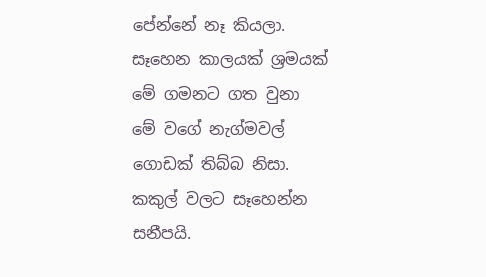පේන්නේ නෑ කියලා. සෑහෙන කාලයක් ශ්‍රමයක් මේ ගමනට ගත වුනා මේ වගේ නැග්මවල් ගොඩක් තිබ්බ නිසා. කකුල් වලට සෑහෙන්න සනීපයි.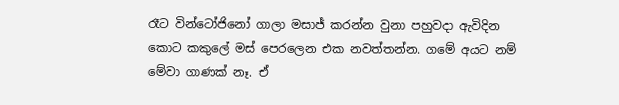රෑට වින්ටෝජිනෝ ගාලා මසාජ් කරන්න වුනා පහුවදා ඇවිදින කොට කකුලේ මස් පෙරලෙන එක නවත්තන්න. ගමේ අයට නම් මේවා ගාණක් නෑ. ඒ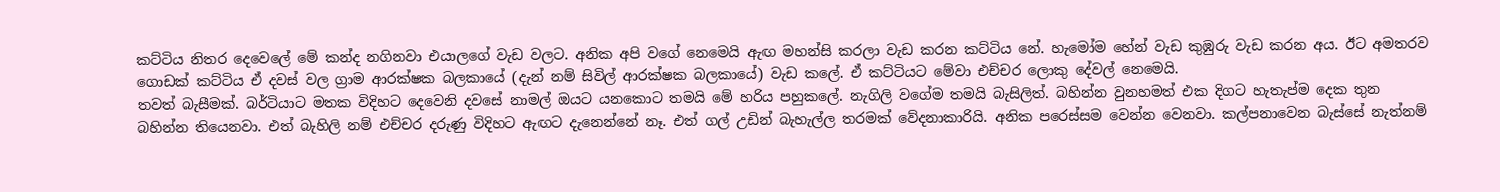කට්ටිය නිතර දෙවෙලේ මේ කන්ද නගිනවා එයාලගේ වැඩ වලට. අනික අපි වගේ නෙමෙයි ඇඟ මහන්සි කරලා වැඩ කරන කට්ටිය නේ. හැමෝම හේන් වැඩ කුඹුරු වැඩ කරන අය. ඊට අමතරව ගොඩක් කට්ටිය ඒ දවස් වල ග්‍රාම ආරක්ෂක බලකායේ (දැන් නම් සිවිල් ආරක්ෂක බලකායේ) වැඩ කලේ. ඒ කට්ටියට මේවා එච්චර ලොකු දේවල් නෙමෙයි.
තවත් බැසීමක්. බර්ටියාට මතක විදිහට දෙවෙනි දවසේ නාමල් ඔයට යනකොට තමයි මේ හරිය පහුකලේ. නැගිලි වගේම තමයි බැසිලිත්. බහින්න වුනහමත් එක දිගට හැතැප්ම දෙක තුන බහින්න තියෙනවා. එත් බැහිලි නම් එච්චර දරුණු විදිහට ඇඟට දැනෙන්නේ නෑ. එත් ගල් උඩින් බැහැල්ල තරමක් වේදනාකාරියි. අනික පරෙස්සම වෙන්න වෙනවා. කල්පනාවෙන බැස්සේ නැත්නම්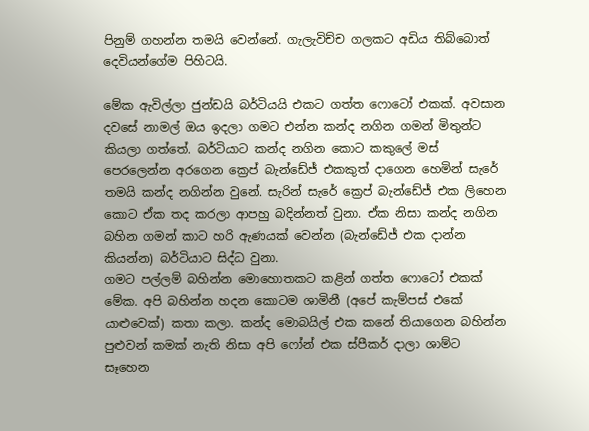පිනුම් ගහන්න තමයි වෙන්නේ. ගැලැවිච්ච ගලකට අඩිය තිබ්බොත් දෙවියන්ගේම පිහිටයි.

මේක ඇවිල්ලා ජුන්ඩයි බර්ටියයි එකට ගත්ත ෆොටෝ එකක්. අවසාන දවසේ නාමල් ඔය ඉදලා ගමට එන්න කන්ද නගින ගමන් මිතුන්ට කියලා ගත්තේ. බර්ටියාට කන්ද නගින කොට කකුලේ මස් පෙරලෙන්න අරගෙන ක්‍රෙප් බැන්ඩේජ් එකකුත් දාගෙන හෙමින් සැරේ තමයි කන්ද නගින්න වුනේ. සැරින් සැරේ ක්‍රෙප් බැන්ඩේජ් එක ලිහෙන කොට ඒක තද කරලා ආපහු බදින්නත් වුනා. ඒක නිසා කන්ද නගින බහින ගමන් කාට හරි ඇණයක් වෙන්න (බැන්ඩේජ් එක දාන්න කියන්න) බර්ටියාට සිද්ධ වුනා.
ගමට පල්ලම් බහින්න මොහොතකට කළින් ගත්ත ෆොටෝ එකක් මේක. අපි බහින්න හදන කොටම ශාමිනී (අපේ කැම්පස් එකේ යාළුවෙක්) කතා කලා. කන්ද මොබයිල් එක කනේ තියාගෙන බහින්න පුළුවන් කමක් නැති නිසා අපි ෆෝන් එක ස්පීකර් දාලා ශාම්ට සෑහෙන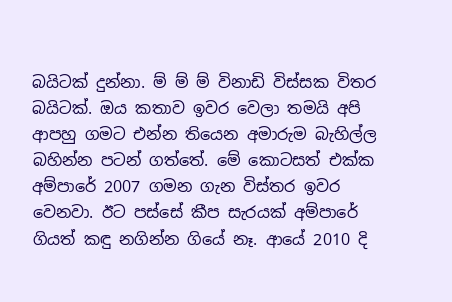බයිටක් දුන්නා. ම් ම් ම් විනාඩි විස්සක විතර බයිටක්. ඔය කතාව ඉවර වෙලා තමයි අපි ආපහු ගමට එන්න තියෙන අමාරුම බැහිල්ල බහින්න පටන් ගත්තේ. මේ කොටසත් එක්ක අම්පාරේ 2007 ගමන ගැන විස්තර ඉවර වෙනවා. ඊට පස්සේ කීප සැරයක් අම්පාරේ ගියත් කඳු නගින්න ගියේ නෑ. ආයේ 2010 දි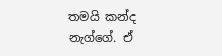තමයි කන්ද නැග්ගේ. ඒ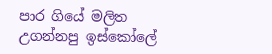පාර ගියේ මලිත උගන්නපු ඉස්කෝලේ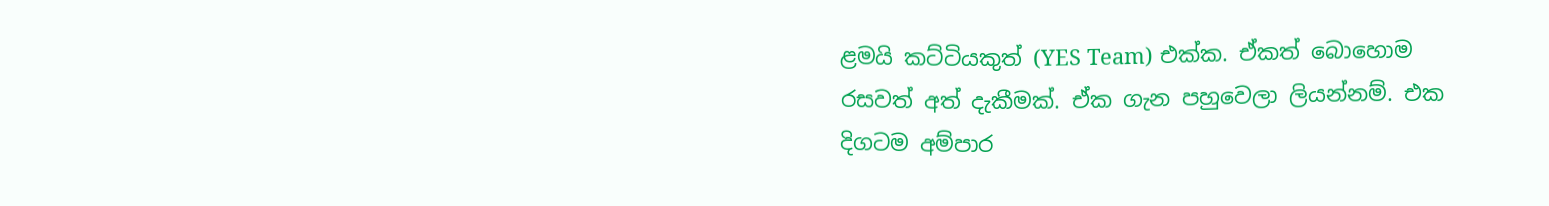ළමයි කට්ටියකුත් (YES Team) එක්ක. ඒකත් බොහොම රසවත් අත් දැකීමක්. ඒක ගැන පහුවෙලා ලියන්නම්. එක දිගටම අම්පාර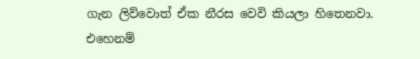ගැන ලිව්වොත් ඒක නීරස වෙවි කියලා හිතෙනවා. එහෙනම්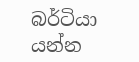බර්ටියා යන්න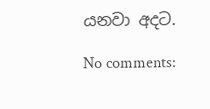යනවා අදට.

No comments: